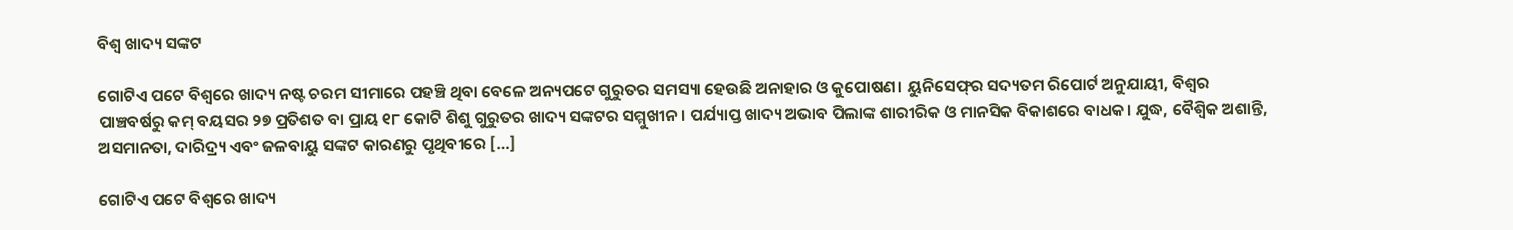ବିଶ୍ୱ ଖାଦ୍ୟ ସଙ୍କଟ

ଗୋଟିଏ ପଟେ ବିଶ୍ୱରେ ଖାଦ୍ୟ ନଷ୍ଟ ଚରମ ସୀମାରେ ପହଞ୍ଚି ଥିବା ବେଳେ ଅନ୍ୟପଟେ ଗୁରୁତର ସମସ୍ୟା ହେଉଛି ଅନାହାର ଓ କୁପୋଷଣ। ୟୁନିସେଫ୍‌‌ର ସଦ୍ୟତମ ରିପୋର୍ଟ ଅନୁଯାୟୀ, ବିଶ୍ୱର ପାଞ୍ଚବର୍ଷରୁ କମ୍‌‌ ବୟସର ୨୭ ପ୍ରତିଶତ ବା ପ୍ରାୟ ୧୮ କୋଟି ଶିଶୁ ଗୁରୁତର ଖାଦ୍ୟ ସଙ୍କଟର ସମ୍ମୁଖୀନ। ପର୍ଯ୍ୟାପ୍ତ ଖାଦ୍ୟ ଅଭାବ ପିଲାଙ୍କ ଶାରୀରିକ ଓ ମାନସିକ ବିକାଶରେ ବାଧକ। ଯୁଦ୍ଧ, ବୈଶ୍ୱିକ ଅଶାନ୍ତି, ଅସମାନତା, ଦାରିଦ୍ର୍ୟ ଏବଂ ଜଳବାୟୁ ସଙ୍କଟ କାରଣରୁ ପୃଥିବୀରେ […]

ଗୋଟିଏ ପଟେ ବିଶ୍ୱରେ ଖାଦ୍ୟ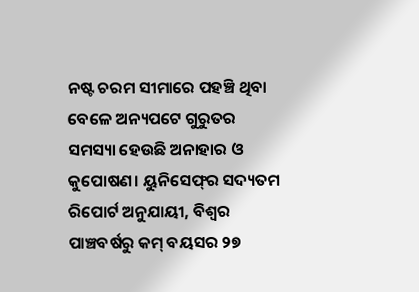ନଷ୍ଟ ଚରମ ସୀମାରେ ପହଞ୍ଚି ଥିବା ବେଳେ ଅନ୍ୟପଟେ ଗୁରୁତର ସମସ୍ୟା ହେଉଛି ଅନାହାର ଓ କୁପୋଷଣ। ୟୁନିସେଫ୍‌‌ର ସଦ୍ୟତମ ରିପୋର୍ଟ ଅନୁଯାୟୀ, ବିଶ୍ୱର ପାଞ୍ଚବର୍ଷରୁ କମ୍‌‌ ବୟସର ୨୭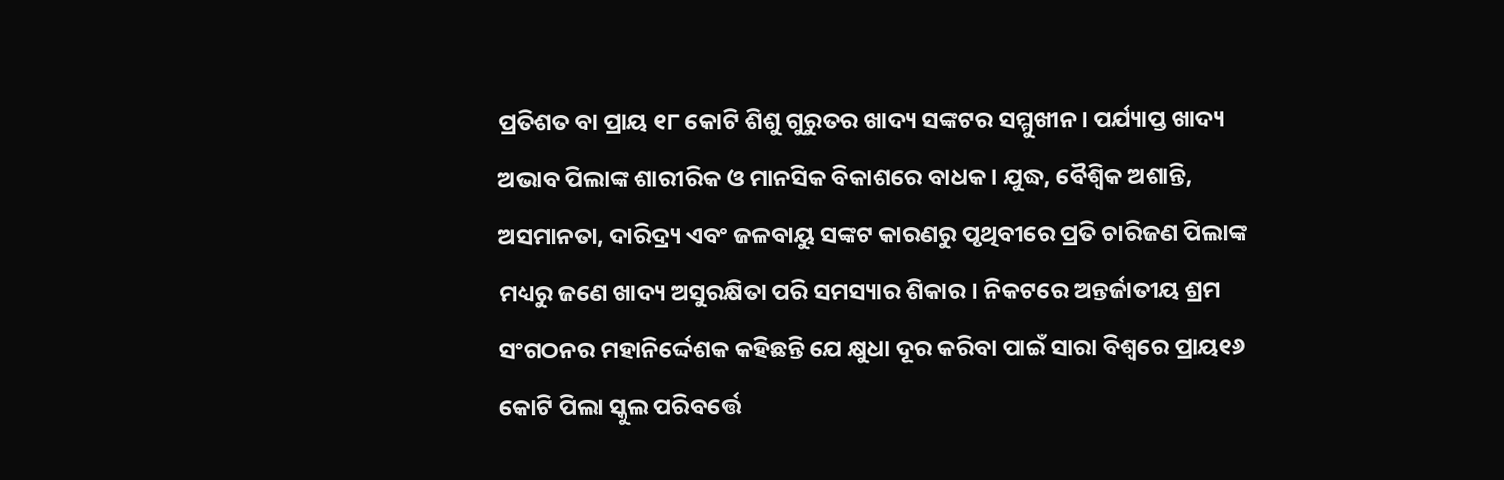ପ୍ରତିଶତ ବା ପ୍ରାୟ ୧୮ କୋଟି ଶିଶୁ ଗୁରୁତର ଖାଦ୍ୟ ସଙ୍କଟର ସମ୍ମୁଖୀନ। ପର୍ଯ୍ୟାପ୍ତ ଖାଦ୍ୟ ଅଭାବ ପିଲାଙ୍କ ଶାରୀରିକ ଓ ମାନସିକ ବିକାଶରେ ବାଧକ। ଯୁଦ୍ଧ, ବୈଶ୍ୱିକ ଅଶାନ୍ତି, ଅସମାନତା, ଦାରିଦ୍ର୍ୟ ଏବଂ ଜଳବାୟୁ ସଙ୍କଟ କାରଣରୁ ପୃଥିବୀରେ ପ୍ରତି ଚାରିଜଣ ପିଲାଙ୍କ ମଧ୍ୟରୁ ଜଣେ ଖାଦ୍ୟ ଅସୁରକ୍ଷିତା ପରି ସମସ୍ୟାର ଶିକାର। ନିକଟରେ ଅନ୍ତର୍ଜାତୀୟ ଶ୍ରମ ସଂଗଠନର ମହାନିର୍ଦ୍ଦେଶକ କହିଛନ୍ତି ଯେ କ୍ଷୁଧା ଦୂର କରିବା ପାଇଁ ସାରା ବିଶ୍ୱରେ ପ୍ରାୟ୧୬ କୋଟି ପିଲା ସ୍କୁଲ ପରିବର୍ତ୍ତେ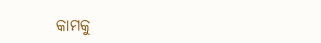କାମକୁ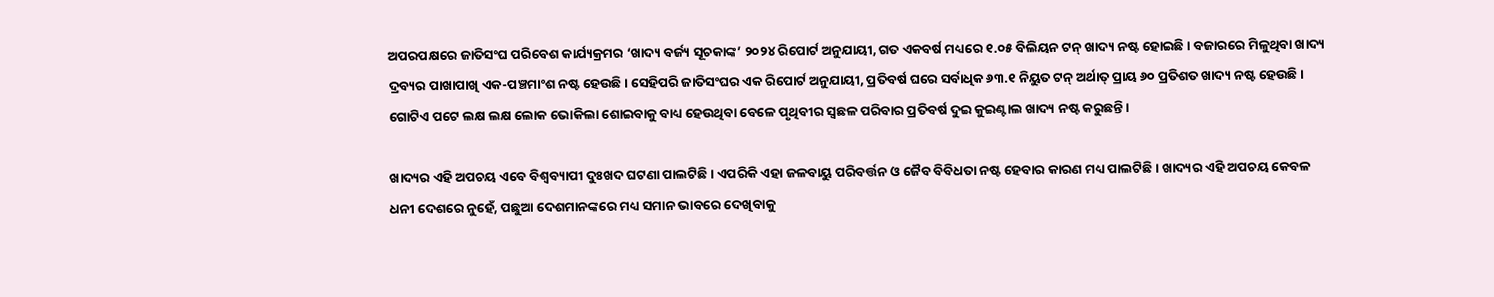ଅପରପକ୍ଷରେ ଜାତିସଂଘ ପରିବେଶ କାର୍ଯ୍ୟକ୍ରମର ‘ଖାଦ୍ୟ ବର୍ଜ୍ୟ ସୂଚକାଙ୍କ’ ୨୦୨୪ ରିପୋର୍ଟ ଅନୁଯାୟୀ, ଗତ ଏକବର୍ଷ ମଧ୍ୟରେ ୧.୦୫ ବିଲିୟନ ଟନ୍‌‌ ଖାଦ୍ୟ ନଷ୍ଟ ହୋଇଛି। ବଜାରରେ ମିଳୁଥିବା ଖାଦ୍ୟ ଦ୍ରବ୍ୟର ପାଖାପାଖି ଏକ-ପଞ୍ଚମାଂଶ ନଷ୍ଟ ହେଉଛି। ସେହିପରି ଜାତିସଂଘର ଏକ ରିପୋର୍ଟ ଅନୁଯାୟୀ, ପ୍ରତିବର୍ଷ ଘରେ ସର୍ବାଧିକ ୬୩.୧ ନିୟୁତ ଟନ୍‌‌ ଅର୍ଥାତ୍‌‌ ପ୍ରାୟ ୬୦ ପ୍ରତିଶତ ଖାଦ୍ୟ ନଷ୍ଟ ହେଉଛି। ଗୋଟିଏ ପଟେ ଲକ୍ଷ ଲକ୍ଷ ଲୋକ ଭୋକିଲା ଶୋଇବାକୁ ବାଧ୍ୟ ହେଉଥିବା ବେଳେ ପୃଥିବୀର ସ୍ୱଛଳ ପରିବାର ପ୍ରତିବର୍ଷ ଦୁଇ କୁଇଣ୍ଟାଲ ଖାଦ୍ୟ ନଷ୍ଟ କରୁଛନ୍ତି।

ଖାଦ୍ୟର ଏହି ଅପଚୟ ଏବେ ବିଶ୍ୱବ୍ୟାପୀ ଦୁଃଖଦ ଘଟଣା ପାଲଟିଛି। ଏପରିକି ଏହା ଜଳବାୟୁ ପରିବର୍ତ୍ତନ ଓ ଜୈବ ବିବିଧତା ନଷ୍ଟ ହେବାର କାରଣ ମଧ୍ୟ ପାଲଟିଛି। ଖାଦ୍ୟର ଏହି ଅପଚୟ କେବଳ ଧନୀ ଦେଶରେ ନୁହେଁ, ପଛୁଆ ଦେଶମାନଙ୍କରେ ମଧ୍ୟ ସମାନ ଭାବରେ ଦେଖିବାକୁ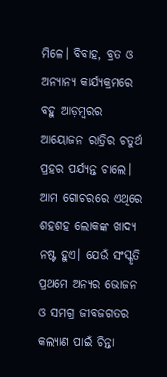ମିଳେ। ବିବାହ, ବ୍ରତ ଓ ଅନ୍ୟାନ୍ୟ କାର୍ଯ୍ୟକ୍ରମରେ ବହୁ ଆଡ଼ମ୍ୱରର ଆୟୋଜନ ରାତ୍ରିର ଚତୁର୍ଥ ପ୍ରହର ପର୍ଯ୍ୟନ୍ତ ଚାଲେ। ଆମ ଗୋଚରରେ ଏଥିରେ ଶହଶହ ଲୋକଙ୍କ ଖାଦ୍ୟ ନଷ୍ଟ ହୁଏ। ଯେଉଁ ସଂସ୍କୃତି ପ୍ରଥମେ ଅନ୍ୟର ଭୋଜନ ଓ ସମଗ୍ର ଜୀବଜଗତର କଲ୍ୟାଣ ପାଇଁ ଚିନ୍ତା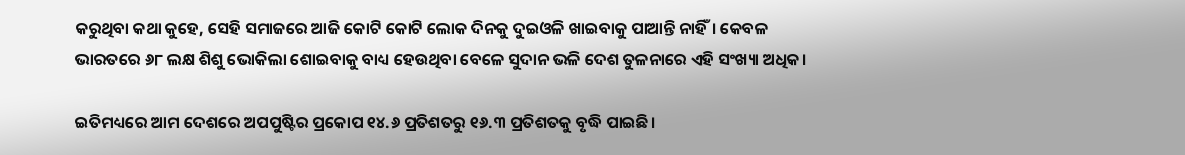କରୁଥିବା କଥା କୁହେ, ସେହି ସମାଜରେ ଆଜି କୋଟି କୋଟି ଲୋକ ଦିନକୁ ଦୁଇଓଳି ଖାଇବାକୁ ପାଆନ୍ତି ନାହିଁ। କେବଳ ଭାରତରେ ୬୮ ଲକ୍ଷ ଶିଶୁ ଭୋକିଲା ଶୋଇବାକୁ ବାଧ୍ୟ ହେଉଥିବା ବେଳେ ସୁଦାନ ଭଳି ଦେଶ ତୁଳନାରେ ଏହି ସଂଖ୍ୟା ଅଧିକ।

ଇତିମଧ୍ୟରେ ଆମ ଦେଶରେ ଅପପୁଷ୍ଟିର ପ୍ରକୋପ ୧୪.୬ ପ୍ରତିଶତରୁ ୧୬.୩ ପ୍ରତିଶତକୁ ବୃଦ୍ଧି ପାଇଛି।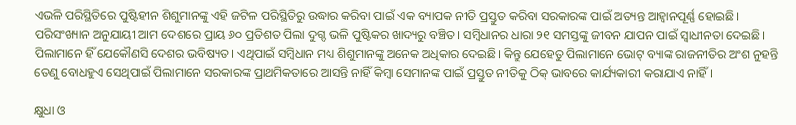ଏଭଳି ପରିସ୍ଥିତିରେ ପୁଷ୍ଟିହୀନ ଶିଶୁମାନଙ୍କୁ ଏହି ଜଟିଳ ପରିସ୍ଥିତିରୁ ଉଦ୍ଧାର କରିବା ପାଇଁ ଏକ ବ୍ୟାପକ ନୀତି ପ୍ରସ୍ତୁତ କରିବା ସରକାରଙ୍କ ପାଇଁ ଅତ୍ୟନ୍ତ ଆହ୍ୱାନପୂର୍ଣ୍ଣ ହୋଇଛି। ପରିସଂଖ୍ୟାନ ଅନୁଯାୟୀ ଆମ ଦେଶରେ ପ୍ରାୟ ୬୦ ପ୍ରତିଶତ ପିଲା ଦୁଗ୍ଦ ଭଳି ପୁଷ୍ଟିକର ଖାଦ୍ୟରୁ ବଞ୍ଚିତ। ସମ୍ୱିଧାନର ଧାରା ୨୧ ସମସ୍ତଙ୍କୁ ଜୀବନ ଯାପନ ପାଇଁ ସ୍ୱାଧୀନତା ଦେଇଛି। ପିଲାମାନେ ହିଁ ଯେକୌଣସି ଦେଶର ଭବିଷ୍ୟତ। ଏଥିପାଇଁ ସମ୍ୱିଧାନ ମଧ୍ୟ ଶିଶୁମାନଙ୍କୁ ଅନେକ ଅଧିକାର ଦେଇଛି। କିନ୍ତୁ ଯେହେତୁ ପିଲାମାନେ ଭୋଟ୍‌‌ ବ୍ୟାଙ୍କ ରାଜନୀତିର ଅଂଶ ନୁହନ୍ତି ତେଣୁ ବୋଧହୁଏ ସେଥିପାଇଁ ପିଲାମାନେ ସରକାରଙ୍କ ପ୍ରାଥମିକତାରେ ଆସନ୍ତି ନାହିଁ କିମ୍ୱା ସେମାନଙ୍କ ପାଇଁ ପ୍ରସ୍ତୁତ ନୀତିକୁ ଠିକ୍‌‌ ଭାବରେ କାର୍ଯ୍ୟକାରୀ କରାଯାଏ ନାହିଁ।

କ୍ଷୁଧା ଓ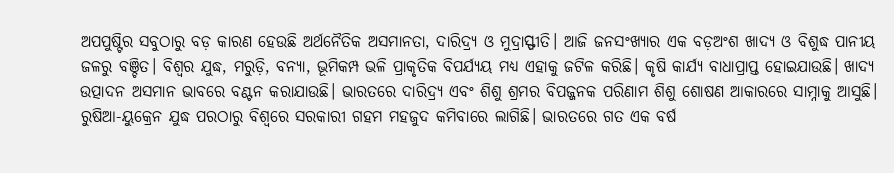ଅପପୁଷ୍ଟିର ସବୁଠାରୁ ବଡ଼ କାରଣ ହେଉଛି ଅର୍ଥନୈତିକ ଅସମାନତା, ଦାରିଦ୍ର୍ୟ ଓ ମୁଦ୍ରାସ୍ଫୀତି। ଆଜି ଜନସଂଖ୍ୟାର ଏକ ବଡ଼ଅଂଶ ଖାଦ୍ୟ ଓ ବିଶୁଦ୍ଧ ପାନୀୟ ଜଳରୁ ବଞ୍ଚିତ। ବିଶ୍ୱର ଯୁଦ୍ଧ, ମରୁଡ଼ି, ବନ୍ୟା, ଭୂମିକମ୍ପ ଭଳି ପ୍ରାକୃତିକ ବିପର୍ଯ୍ୟୟ ମଧ୍ୟ ଏହାକୁ ଜଟିଳ କରିଛି। କୃଷି କାର୍ଯ୍ୟ ବାଧାପ୍ରାପ୍ତ ହୋଇଯାଉଛି। ଖାଦ୍ୟ ଉତ୍ପାଦନ ଅସମାନ ଭାବରେ ବଣ୍ଟନ କରାଯାଉଛି। ଭାରତରେ ଦାରିଦ୍ର୍ୟ ଏବଂ ଶିଶୁ ଶ୍ରମର ବିପଜ୍ଜନକ ପରିଣାମ ଶିଶୁ ଶୋଷଣ ଆକାରରେ ସାମ୍ନାକୁ ଆସୁଛି। ରୁଷିଆ-ୟୁକ୍ରେନ ଯୁଦ୍ଧ ପରଠାରୁ ବିଶ୍ୱରେ ସରକାରୀ ଗହମ ମହଜୁଦ କମିବାରେ ଲାଗିଛି। ଭାରତରେ ଗତ ଏକ ବର୍ଷ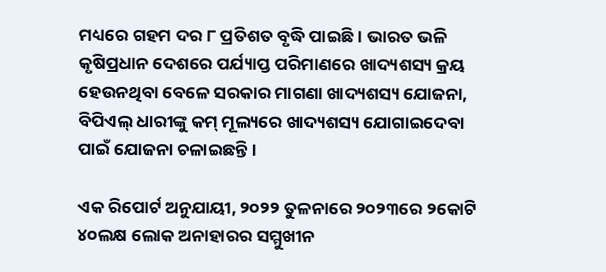ମଧ୍ୟରେ ଗହମ ଦର ୮ ପ୍ରତିଶତ ବୃଦ୍ଧି ପାଇଛି। ଭାରତ ଭଳି କୃଷିପ୍ରଧାନ ଦେଶରେ ପର୍ଯ୍ୟାପ୍ତ ପରିମାଣରେ ଖାଦ୍ୟଶସ୍ୟ କ୍ରୟ ହେଉନଥିବା ବେଳେ ସରକାର ମାଗଣା ଖାଦ୍ୟଶସ୍ୟ ଯୋଜନା, ବିପିଏଲ୍‌‌ ଧାରୀଙ୍କୁ କମ୍‌‌ ମୂଲ୍ୟରେ ଖାଦ୍ୟଶସ୍ୟ ଯୋଗାଇଦେବା ପାଇଁ ଯୋଜନା ଚଳାଇଛନ୍ତି।

ଏକ ରିପୋର୍ଟ ଅନୁଯାୟୀ, ୨୦୨୨ ତୁଳନାରେ ୨୦୨୩ରେ ୨କୋଟି ୪୦ଲକ୍ଷ ଲୋକ ଅନାହାରର ସମ୍ମୁଖୀନ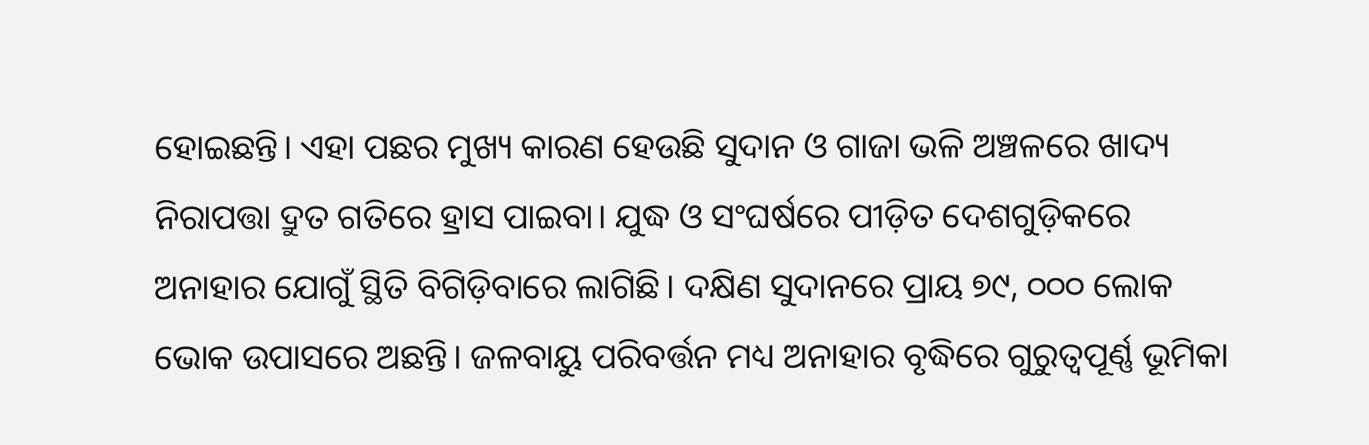ହୋଇଛନ୍ତି। ଏହା ପଛର ମୁଖ୍ୟ କାରଣ ହେଉଛି ସୁଦାନ ଓ ଗାଜା ଭଳି ଅଞ୍ଚଳରେ ଖାଦ୍ୟ ନିରାପତ୍ତା ଦ୍ରୁତ ଗତିରେ ହ୍ରାସ ପାଇବା। ଯୁଦ୍ଧ ଓ ସଂଘର୍ଷରେ ପୀଡ଼ିତ ଦେଶଗୁଡ଼ିକରେ ଅନାହାର ଯୋଗୁଁ ସ୍ଥିତି ବିଗିଡ଼ିବାରେ ଲାଗିଛି। ଦକ୍ଷିଣ ସୁଦାନରେ ପ୍ରାୟ ୭୯, ୦୦୦ ଲୋକ ଭୋକ ଉପାସରେ ଅଛନ୍ତି। ଜଳବାୟୁ ପରିବର୍ତ୍ତନ ମଧ୍ୟ ଅନାହାର ବୃଦ୍ଧିରେ ଗୁରୁତ୍ୱପୂର୍ଣ୍ଣ ଭୂମିକା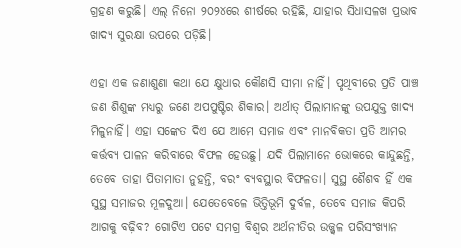ଗ୍ରହଣ କରୁଛି। ଏଲ୍‌‌ ନିନୋ ୨୦୨୪ରେ ଶୀର୍ଷରେ ରହିଛି, ଯାହାର ସିଧାସଳଖ ପ୍ରଭାବ ଖାଦ୍ୟ ସୁରକ୍ଷା ଉପରେ ପଡ଼ିଛି।

ଏହା ଏକ ଜଣାଶୁଣା କଥା ଯେ କ୍ଷୁଧାର କୌଣସି ସୀମା ନାହିଁ। ପୃଥିବୀରେ ପ୍ରତି ପାଞ୍ଚ ଜଣ ଶିଶୁଙ୍କ ମଧ୍ୟରୁ ଜଣେ ଅପପୁଷ୍ଟିର ଶିକାର। ଅର୍ଥାତ୍‌‌ ପିଲାମାନଙ୍କୁ ଉପଯୁକ୍ତ ଖାଦ୍ୟ ମିଳୁନାହିଁ। ଏହା ସଙ୍କେତ ଦିଏ ଯେ ଆମେ ସମାଜ ଏବଂ ମାନବିକତା ପ୍ରତି ଆମର କର୍ତ୍ତବ୍ୟ ପାଳନ କରିବାରେ ବିଫଳ ହେଉଛୁ। ଯଦି ପିଲାମାନେ ଭୋକରେ କାନ୍ଦୁଛନ୍ତି, ତେବେ ତାହା ପିତାମାତା ନୁହନ୍ତି, ବରଂ ବ୍ୟବସ୍ଥାର ବିଫଳତା। ସୁସ୍ଥ ଶୈଶବ ହିଁ ଏକ ସୁସ୍ଥ ସମାଜର ମୂଳଦୁଆ। ଯେତେବେଳେ ଭିତ୍ତିଭୂମି ଦୁର୍ବଳ, ତେବେ ସମାଜ କିପରି ଆଗକୁ ବଢ଼ିବ? ଗୋଟିଏ ପଟେ ସମଗ୍ର ବିଶ୍ୱର ଅର୍ଥନୀତିର ଉଜ୍ଜ୍ୱଳ ପରିସଂଖ୍ୟାନ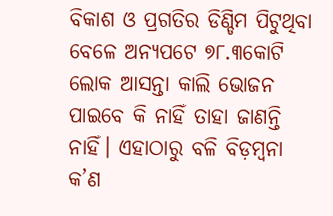ବିକାଶ ଓ ପ୍ରଗତିର ଡିଣ୍ଡିମ ପିଟୁଥିବା ବେଳେ ଅନ୍ୟପଟେ ୭୮.୩କୋଟି ଲୋକ ଆସନ୍ତା କାଲି ଭୋଜନ ପାଇବେ କି ନାହିଁ ତାହା ଜାଣନ୍ତି ନାହିଁ। ଏହାଠାରୁ ବଳି ବିଡ଼ମ୍ବନା କ’ଣ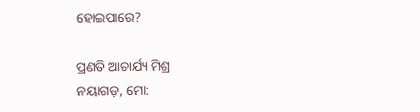ହୋଇପାରେ?

ପ୍ରଣତି ଆଚାର୍ଯ୍ୟ ମିଶ୍ର
ନୟାଗଡ଼, ମୋ: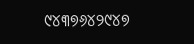୯୪୩୭୬୪୨୯୪୭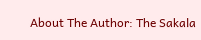About The Author: The Sakala